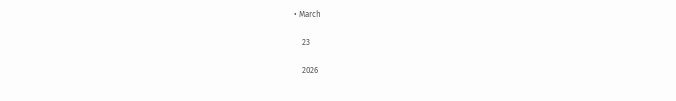• March

    23

    2026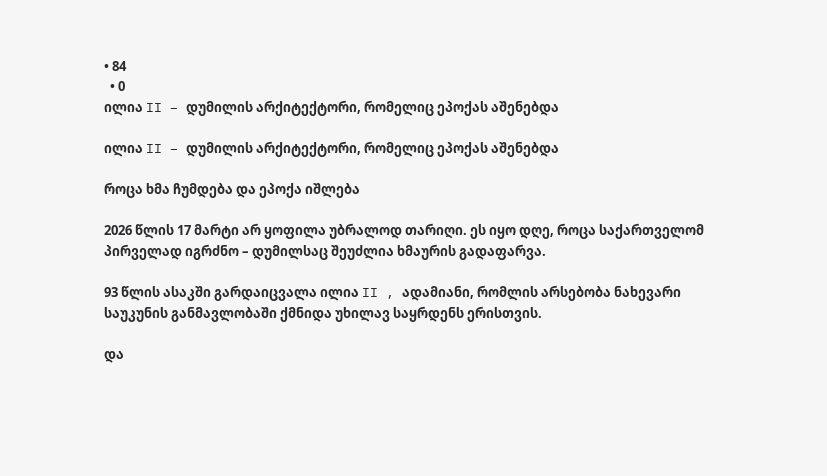• 84
  • 0
ილია II – დუმილის არქიტექტორი, რომელიც ეპოქას აშენებდა

ილია II – დუმილის არქიტექტორი, რომელიც ეპოქას აშენებდა

როცა ხმა ჩუმდება და ეპოქა იშლება

2026 წლის 17 მარტი არ ყოფილა უბრალოდ თარიღი. ეს იყო დღე, როცა საქართველომ პირველად იგრძნო – დუმილსაც შეუძლია ხმაურის გადაფარვა.

93 წლის ასაკში გარდაიცვალა ილია II , ადამიანი, რომლის არსებობა ნახევარი საუკუნის განმავლობაში ქმნიდა უხილავ საყრდენს ერისთვის.

და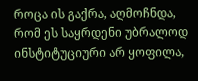როცა ის გაქრა, აღმოჩნდა, რომ ეს საყრდენი უბრალოდ ინსტიტუციური არ ყოფილა,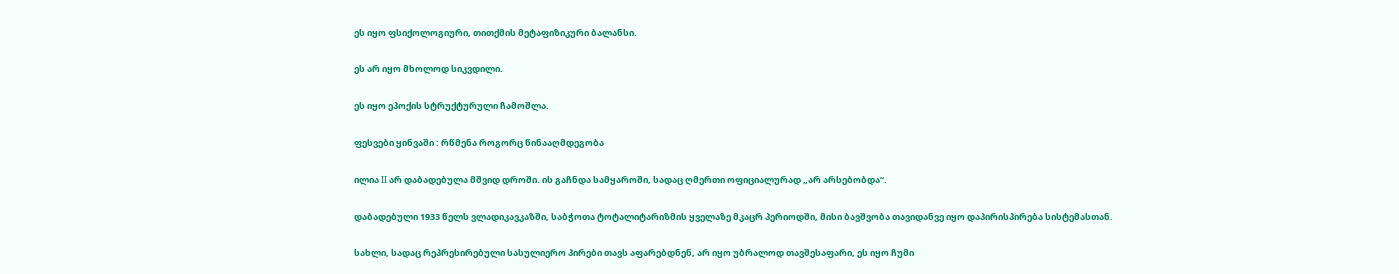ეს იყო ფსიქოლოგიური, თითქმის მეტაფიზიკური ბალანსი.

ეს არ იყო მხოლოდ სიკვდილი.

ეს იყო ეპოქის სტრუქტურული ჩამოშლა.

ფესვები ყინვაში : რწმენა როგორც წინააღმდეგობა

ილია II არ დაბადებულა მშვიდ დროში. ის გაჩნდა სამყაროში, სადაც ღმერთი ოფიციალურად „არ არსებობდა“.

დაბადებული 1933 წელს ვლადიკავკაზში, საბჭოთა ტოტალიტარიზმის ყველაზე მკაცრ პერიოდში, მისი ბავშვობა თავიდანვე იყო დაპირისპირება სისტემასთან.

სახლი, სადაც რეპრესირებული სასულიერო პირები თავს აფარებდნენ, არ იყო უბრალოდ თავშესაფარი, ეს იყო ჩუმი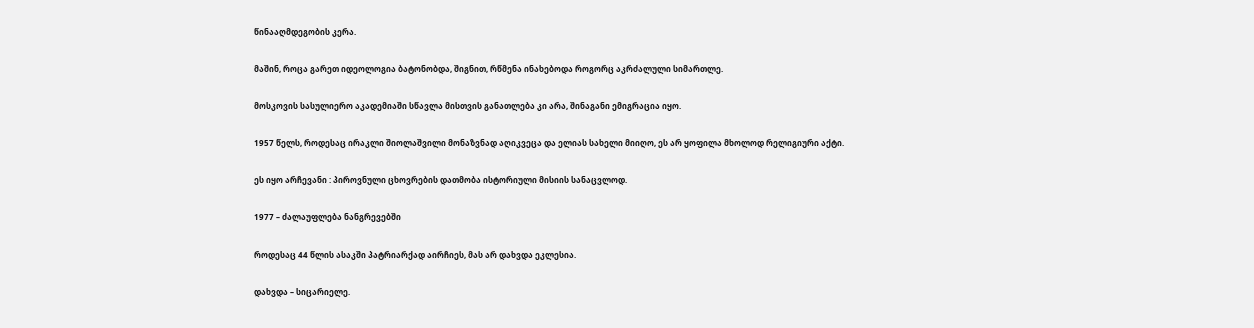წინააღმდეგობის კერა.

მაშინ, როცა გარეთ იდეოლოგია ბატონობდა, შიგნით, რწმენა ინახებოდა როგორც აკრძალული სიმართლე.

მოსკოვის სასულიერო აკადემიაში სწავლა მისთვის განათლება კი არა, შინაგანი ემიგრაცია იყო.

1957 წელს, როდესაც ირაკლი შიოლაშვილი მონაზვნად აღიკვეცა და ელიას სახელი მიიღო, ეს არ ყოფილა მხოლოდ რელიგიური აქტი.

ეს იყო არჩევანი : პიროვნული ცხოვრების დათმობა ისტორიული მისიის სანაცვლოდ.

1977 – ძალაუფლება ნანგრევებში

როდესაც 44 წლის ასაკში პატრიარქად აირჩიეს, მას არ დახვდა ეკლესია.

დახვდა – სიცარიელე.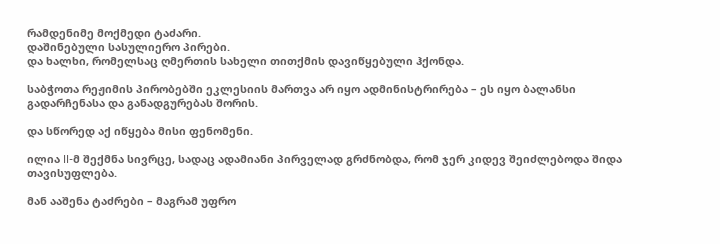რამდენიმე მოქმედი ტაძარი.
დაშინებული სასულიერო პირები.
და ხალხი, რომელსაც ღმერთის სახელი თითქმის დავიწყებული ჰქონდა.

საბჭოთა რეჟიმის პირობებში ეკლესიის მართვა არ იყო ადმინისტრირება – ეს იყო ბალანსი გადარჩენასა და განადგურებას შორის.

და სწორედ აქ იწყება მისი ფენომენი.

ილია II-მ შექმნა სივრცე, სადაც ადამიანი პირველად გრძნობდა, რომ ჯერ კიდევ შეიძლებოდა შიდა თავისუფლება.

მან ააშენა ტაძრები – მაგრამ უფრო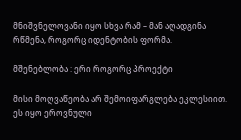მნიშვნელოვანი იყო სხვა რამ – მან აღადგინა რწმენა, როგორც იდენტობის ფორმა.

მშენებლობა : ერი როგორც პროექტი

მისი მოღვაწეობა არ შემოიფარგლება ეკლესიით. ეს იყო ეროვნული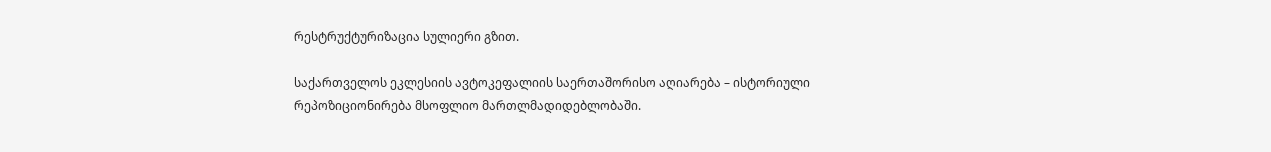რესტრუქტურიზაცია სულიერი გზით.

საქართველოს ეკლესიის ავტოკეფალიის საერთაშორისო აღიარება – ისტორიული რეპოზიციონირება მსოფლიო მართლმადიდებლობაში.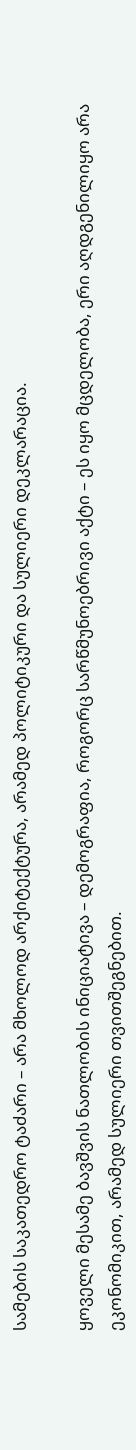სამების საკათედრო ტაძარი – არა მხოლოდ არქიტექტურა, არამედ პოლიტიკური და სულიერი დეკლარაცია.

ყოველი მესამე ბავშვის ნათლობის ინიციატივა – დემოგრაფია, როგორც სარწმუნოებრივი აქტი – ეს იყო მცდელობა, ერი აღდგენილიყო არა ეკონომიკით, არამედ სულიერი თვითშეგნებით.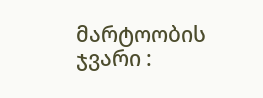მარტოობის ჯვარი :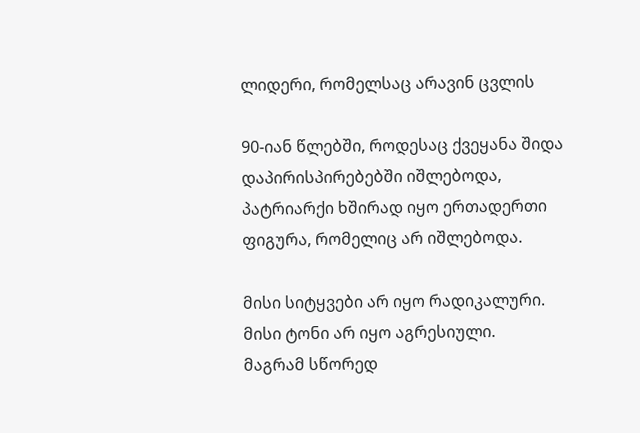ლიდერი, რომელსაც არავინ ცვლის

90-იან წლებში, როდესაც ქვეყანა შიდა დაპირისპირებებში იშლებოდა, პატრიარქი ხშირად იყო ერთადერთი ფიგურა, რომელიც არ იშლებოდა.

მისი სიტყვები არ იყო რადიკალური.
მისი ტონი არ იყო აგრესიული.
მაგრამ სწორედ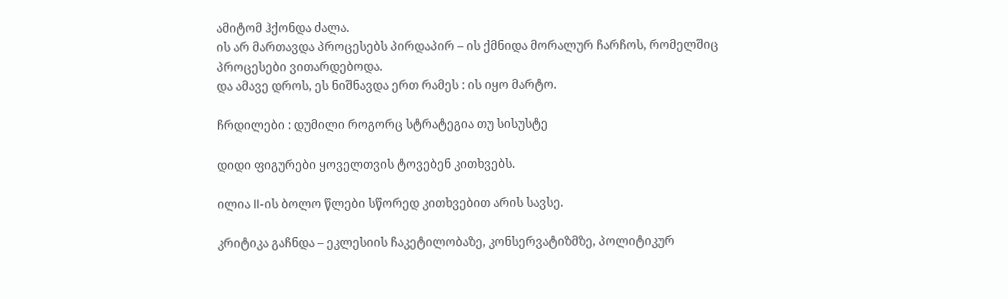ამიტომ ჰქონდა ძალა.
ის არ მართავდა პროცესებს პირდაპირ – ის ქმნიდა მორალურ ჩარჩოს, რომელშიც პროცესები ვითარდებოდა.
და ამავე დროს, ეს ნიშნავდა ერთ რამეს : ის იყო მარტო.

ჩრდილები : დუმილი როგორც სტრატეგია თუ სისუსტე

დიდი ფიგურები ყოველთვის ტოვებენ კითხვებს.

ილია II-ის ბოლო წლები სწორედ კითხვებით არის სავსე.

კრიტიკა გაჩნდა – ეკლესიის ჩაკეტილობაზე, კონსერვატიზმზე, პოლიტიკურ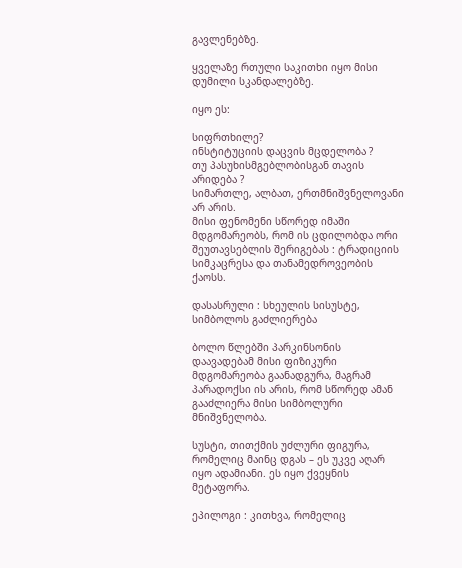გავლენებზე.

ყველაზე რთული საკითხი იყო მისი დუმილი სკანდალებზე.

იყო ეს:

სიფრთხილე?
ინსტიტუციის დაცვის მცდელობა ?
თუ პასუხისმგებლობისგან თავის არიდება ?
სიმართლე, ალბათ, ერთმნიშვნელოვანი არ არის.
მისი ფენომენი სწორედ იმაში მდგომარეობს, რომ ის ცდილობდა ორი შეუთავსებლის შერიგებას : ტრადიციის სიმკაცრესა და თანამედროვეობის ქაოსს.

დასასრული : სხეულის სისუსტე, სიმბოლოს გაძლიერება

ბოლო წლებში პარკინსონის დაავადებამ მისი ფიზიკური მდგომარეობა გაანადგურა, მაგრამ პარადოქსი ის არის, რომ სწორედ ამან გააძლიერა მისი სიმბოლური მნიშვნელობა.

სუსტი, თითქმის უძლური ფიგურა, რომელიც მაინც დგას – ეს უკვე აღარ იყო ადამიანი. ეს იყო ქვეყნის მეტაფორა.

ეპილოგი : კითხვა, რომელიც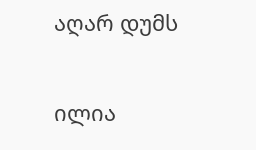აღარ დუმს

ილია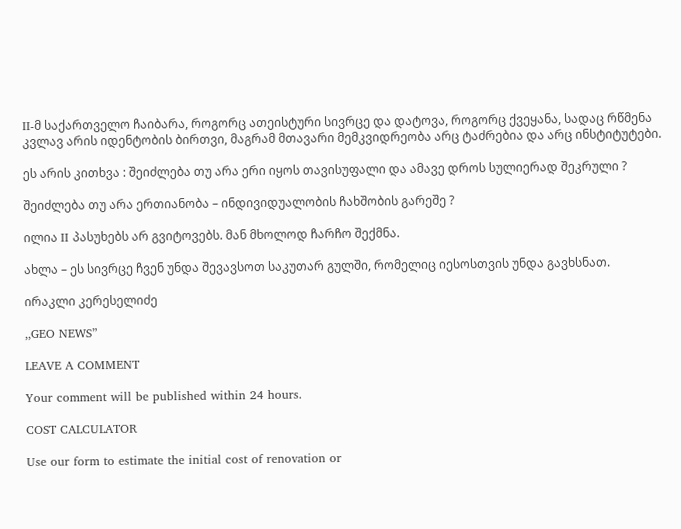II-მ საქართველო ჩაიბარა, როგორც ათეისტური სივრცე და დატოვა, როგორც ქვეყანა, სადაც რწმენა კვლავ არის იდენტობის ბირთვი, მაგრამ მთავარი მემკვიდრეობა არც ტაძრებია და არც ინსტიტუტები.

ეს არის კითხვა : შეიძლება თუ არა ერი იყოს თავისუფალი და ამავე დროს სულიერად შეკრული ?

შეიძლება თუ არა ერთიანობა – ინდივიდუალობის ჩახშობის გარეშე ?

ილია II პასუხებს არ გვიტოვებს. მან მხოლოდ ჩარჩო შექმნა.

ახლა – ეს სივრცე ჩვენ უნდა შევავსოთ საკუთარ გულში, რომელიც იესოსთვის უნდა გავხსნათ.

ირაკლი კერესელიძე

,,GEO NEWS”

LEAVE A COMMENT

Your comment will be published within 24 hours.

COST CALCULATOR

Use our form to estimate the initial cost of renovation or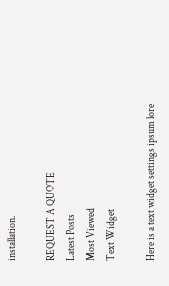installation.

REQUEST A QUOTE
Latest Posts
Most Viewed
Text Widget

Here is a text widget settings ipsum lore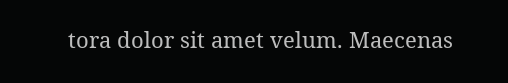tora dolor sit amet velum. Maecenas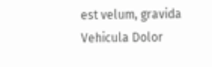est velum, gravida Vehicula Dolor